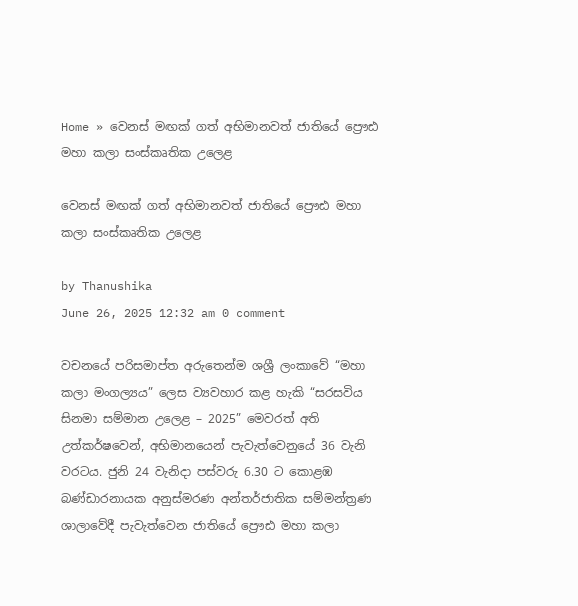Home » වෙනස් මඟක් ගත් අභිමානවත් ජාතියේ ප්‍රෞඪ මහා කලා සංස්කෘතික උලෙළ

වෙනස් මඟක් ගත් අභිමානවත් ජාතියේ ප්‍රෞඪ මහා කලා සංස්කෘතික උලෙළ

by Thanushika
June 26, 2025 12:32 am 0 comment

වචනයේ පරිසමාප්ත අරුතෙන්ම ශශ්‍රී ලංකාවේ “මහා කලා මංගල්‍යය” ලෙස ව්‍යවහාර කළ හැකි “සරසවිය සිනමා සම්මාන උලෙළ – 2025” මෙවරත් අති උත්කර්ෂවෙන්, අභිමානයෙන් පැවැත්වෙනුයේ 36 වැනි වරටය. ජුනි 24 වැනිදා පස්වරු 6.30 ට කොළඹ බණ්ඩාරනායක අනුස්මරණ අන්තර්ජාතික සම්මන්ත්‍රණ ශාලාවේදී පැවැත්වෙන ජාතියේ ප්‍රෞඪ මහා කලා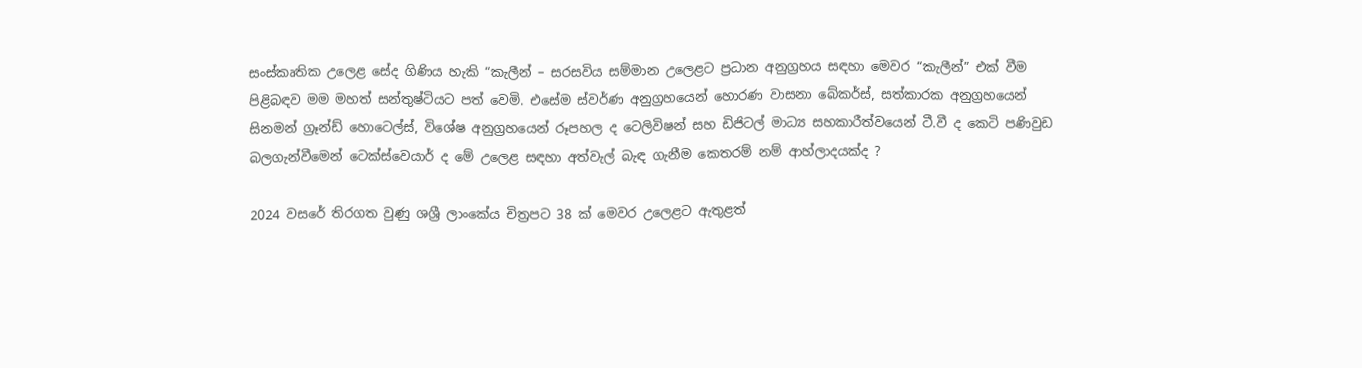සංස්කෘතික උලෙළ සේද ගිණිය හැකි “කැලීන් – සරසවිය සම්මාන උලෙළට ප්‍රධාන අනුග්‍රහය සඳහා මෙවර “කැලීන්” එක් වීම පිළිබඳව මම මහත් සන්තුෂ්ටියට පත් වෙමි. එසේම ස්වර්ණ අනුග්‍රහයෙන් හොරණ වාසනා බේකර්ස්, සත්කාරක අනුග්‍රහයෙන් සිනමන් ග්‍රෑන්ඩ් හොටෙල්ස්, විශේෂ අනුග්‍රහයෙන් රූපහල ද ටෙලිවිෂන් සහ ඩිජිටල් මාධ්‍ය සහකාරීත්වයෙන් ටී.වී ද කෙටි පණිවුඩ බලගැන්වීමෙන් ටෙක්ස්වෙයාර් ද මේ උලෙළ සඳහා අත්වැල් බැඳ ගැනීම කෙතරම් නම් ආහ්ලාදයක්ද ?

2024 වසරේ තිරගත වුණු ශශ්‍රී ලාංකේය චිත්‍රපට 38 ක් මෙවර උලෙළට ඇතුළත්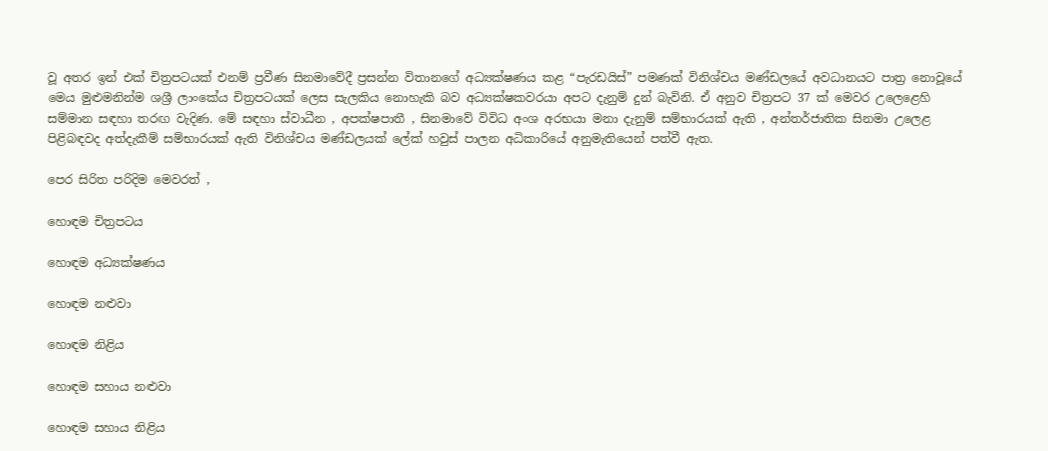වූ අතර ඉන් එක් චිත්‍රපටයක් එනම් ප්‍රවීණ සිනමාවේදී ප්‍රසන්න විතානගේ අධ්‍යක්ෂණය කළ “පැරඩයිස්” පමණක් විනිශ්චය මණ්ඩලයේ අවධානයට පාත්‍ර නොවූයේ මෙය මුළුමනින්ම ශශ්‍රී ලාංකේය චිත්‍රපටයක් ලෙස සැලකිය නොහැකි බව අධ්‍යක්ෂකවරයා අපට දැනුම් දුන් බැවිනි. ඒ අනුව චිත්‍රපට 37 ක් මෙවර උලෙළෙහි සම්මාන සඳහා තරඟ වැදිණ. මේ සඳහා ස්වාධීන , අපක්ෂපාතී , සිනමාවේ විවිධ අංශ අරභයා මනා දැනුම් සම්භාරයක් ඇති , අන්තර්ජාතික සිනමා උලෙළ පිළිබඳවද අත්දැකීම් සම්භාරයක් ඇති විනිශ්චය මණ්ඩලයක් ලේක් හවුස් පාලන අධිකාරියේ අනුමැතියෙන් පත්වී ඇත.

පෙර සිරිත පරිදිම මෙවරත් ,

හොඳම චිත්‍රපටය

හොඳම අධ්‍යක්ෂණය

හොඳම නළුවා

හොඳම නිළිය

හොඳම සහාය නළුවා

හොඳම සහාය නිළිය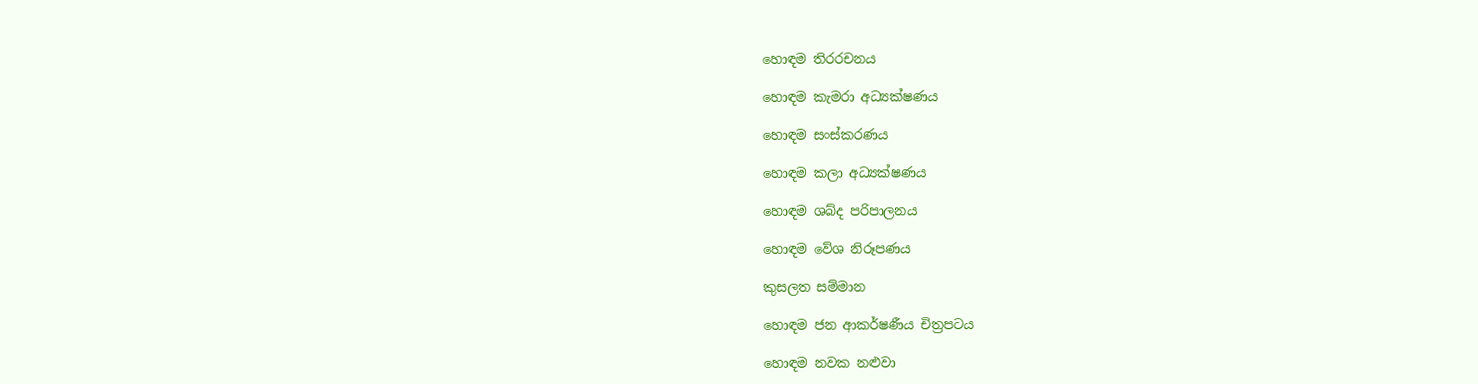හොඳම තිරරචනය

හොඳම කැමරා අධ්‍යක්ෂණය

හොඳම සංස්කරණය

හොඳම කලා අධ්‍යක්ෂණය

හොඳම ශබ්ද පරිපාලනය

හොඳම වේශ නිරූපණය

කුසලත සම්මාන

හොඳම ජන ආකර්ෂණීය චිත්‍රපටය

හොඳම නවක නළුවා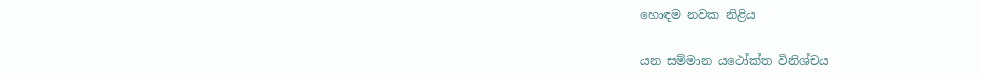හොඳම නවක නිළිය

යන සම්මාන යථෝක්ත විනිශ්චය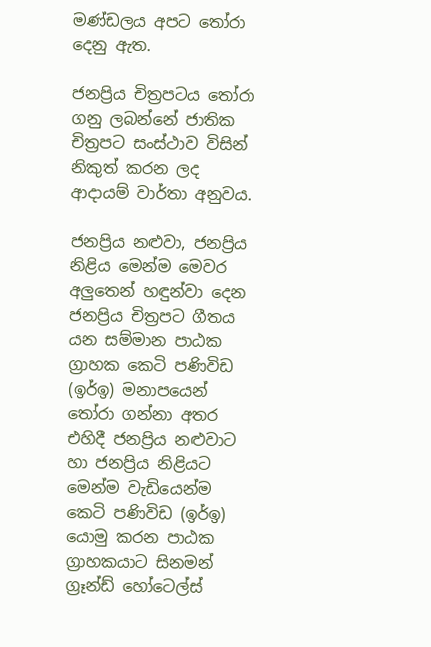මණ්ඩලය අපට තෝරා දෙනු ඇත.

ජනප්‍රිය චිත්‍රපටය තෝරා ගනු ලබන්නේ ජාතික චිත්‍රපට සංස්ථාව විසින් නිකුත් කරන ලද ආදායම් වාර්තා අනුවය.

ජනප්‍රිය නළුවා, ජනප්‍රිය නිළිය මෙන්ම මෙවර අලුතෙන් හඳුන්වා දෙන ජනප්‍රිය චිත්‍රපට ගීතය යන සම්මාන පාඨක ග්‍රාහක කෙටි පණිවිඩ (ඉර්ඉ) මනාපයෙන් තෝරා ගන්නා අතර එහිදී ජනප්‍රිය නළුවාට හා ජනප්‍රිය නිළියට මෙන්ම වැඩියෙන්ම කෙටි පණිවිඩ (ඉර්ඉ) යොමු කරන පාඨක ග්‍රාහකයාට සිනමන් ග්‍රෑන්ඩ් හෝටෙල්ස්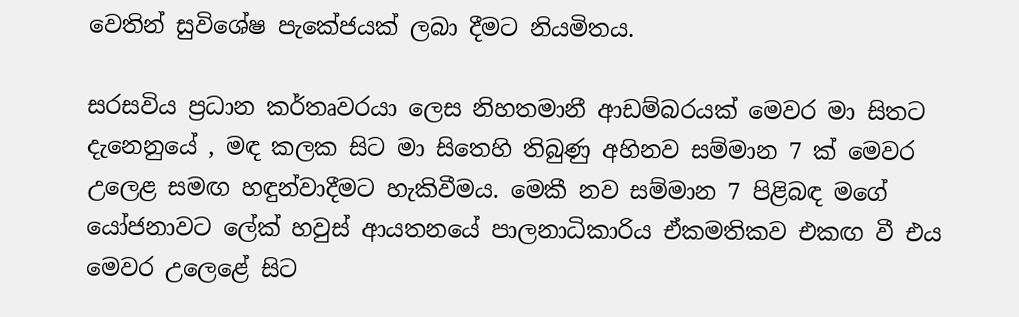වෙතින් සුවිශේෂ පැකේජයක් ලබා දීමට නියමිතය.

සරසවිය ප්‍රධාන කර්තෘවරයා ලෙස නිහතමානී ආඩම්බරයක් මෙවර මා සිතට දැනෙනුයේ , මඳ කලක සිට මා සිතෙහි තිබුණු අහිනව සම්මාන 7 ක් මෙවර උලෙළ සමඟ හඳුන්වාදීමට හැකිවීමය. මෙකී නව සම්මාන 7 පිළිබඳ මගේ යෝජනාවට ලේක් හවුස් ආයතනයේ පාලනාධිකාරිය ඒකමතිකව එකඟ වී එය මෙවර උලෙළේ සිට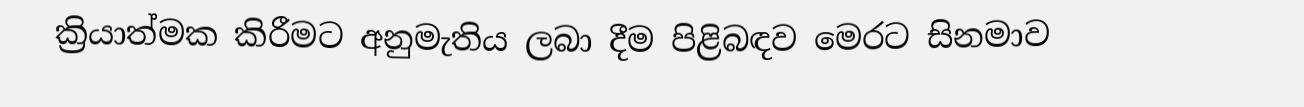ක්‍රියාත්මක කිරීමට අනුමැතිය ලබා දීම පිළිබඳව මෙරට සිනමාව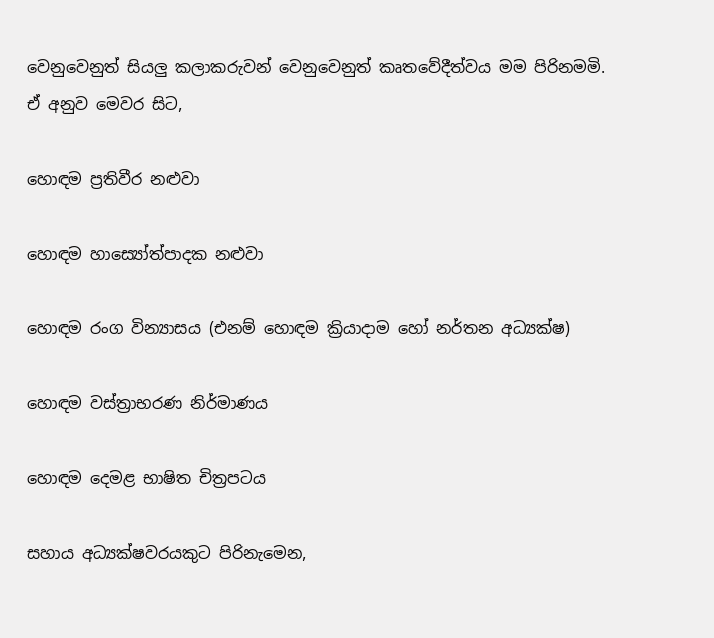වෙනුවෙනුත් සියලු කලාකරුවන් වෙනුවෙනුත් කෘතවේදීත්වය මම පිරිනමමි. ඒ අනුව මෙවර සිට,

හොඳම ප්‍රතිවීර නළුවා

හොඳම හාස්‍යෝත්පාදක නළුවා

හොඳම රංග වින්‍යාසය (එනම් හොඳම ක්‍රියාදාම හෝ නර්තන අධ්‍යක්ෂ)

හොඳම වස්ත්‍රාභරණ නිර්මාණය

හොඳම දෙමළ භාෂිත චිත්‍රපටය

සහාය අධ්‍යක්ෂවරයකුට පිරිනැමෙන,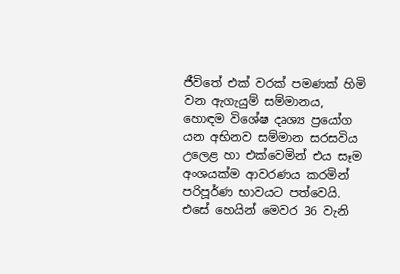ජීවිතේ එක් වරක් පමණක් හිමි වන ඇගැයුම් සම්මානය, හොඳම විශේෂ දෘශ්‍ය ප්‍රයෝග යන අභිනව සම්මාන සරසවිය උලෙළ හා එක්වෙමින් එය සෑම අංශයක්ම ආවරණය කරමින් පරිපූර්ණ භාවයට පත්වෙයි. එසේ හෙයින් මෙවර 36 වැනි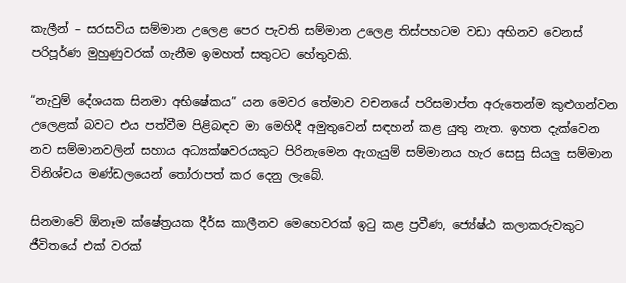කැලීන් – සරසවිය සම්මාන උලෙළ පෙර පැවති සම්මාන උලෙළ තිස්පහටම වඩා අභිනව වෙනස් පරිපූර්ණ මුහුණුවරක් ගැනීම ඉමහත් සතුටට හේතුවකි.

“නැවුම් දේශයක සිනමා අභිෂේකය” යන මෙවර තේමාව වචනයේ පරිසමාප්ත අරුතෙන්ම කුළුගන්වන උලෙළක් බවට එය පත්වීම පිළිබඳව මා මෙහිදී අමුතුවෙන් සඳහන් කළ යුතු නැත. ඉහත දැක්වෙන නව සම්මානවලින් සහාය අධ්‍යක්ෂවරයකුට පිරිනැමෙන ඇගැයුම් සම්මානය හැර සෙසු සියලු සම්මාන විනිශ්චය මණ්ඩලයෙන් තෝරාපත් කර දෙනු ලැබේ.

සිනමාවේ ඕනෑම ක්ෂේත්‍රයක දීර්ඝ කාලීනව මෙහෙවරක් ඉටු කළ ප්‍රවීණ, ජ්‍යේෂ්ඨ කලාකරුවකුට ජීවිතයේ එක් වරක්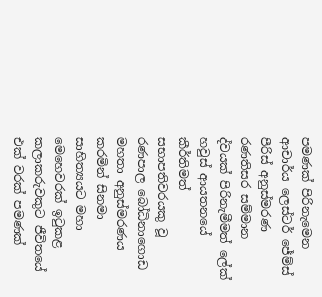පමණක් පිරිනැමෙන ආචාර්ය ලෙස්ටර් ජේම්ස් පීරිස් අනුස්මරණ රණතිසර සම්මාන ද්වයක් පිරිනැමීමත් ලේක් හවුස් ආයතනයේ කීර්තිමත් සභාපතිවරයකු වූ රණපාල බෝධිනාගොඩ මහතා අනුස්මරණය කරමින් සිනමා සාහිත්‍යයට මහා මෙහෙවරක් ඉටුකළ කලාකරුවකුට ජීවිතයේ එක් වරක් පමණක්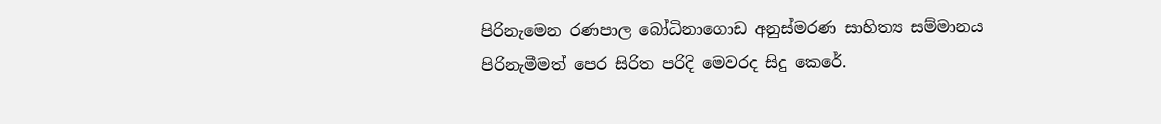පිරිනැමෙන රණපාල බෝධිනාගොඩ අනුස්මරණ සාහිත්‍ය සම්මානය පිරිනැමීමත් පෙර සිරිත පරිදි මෙවරද සිදු කෙරේ.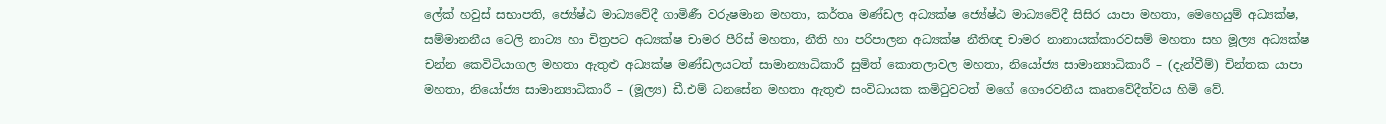ලේක් හවුස් සභාපති, ජ්‍යේෂ්ඨ මාධ්‍යවේදී ගාමිණී වරුෂමාන මහතා, කර්තෘ මණ්ඩල අධ්‍යක්ෂ ජ්‍යේෂ්ඨ මාධ්‍යවේදී සිසිර යාපා මහතා, මෙහෙයුම් අධ්‍යක්ෂ, සම්මානනීය ටෙලි නාට්‍ය හා චිත්‍රපට අධ්‍යක්ෂ චාමර පීරිස් මහතා, නීති හා පරිපාලන අධ්‍යක්ෂ නීතිඥ චාමර නානායක්කාරවසම් මහතා සහ මූල්‍ය අධ්‍යක්ෂ චන්න කෙවිටියාගල මහතා ඇතුළු අධ්‍යක්ෂ මණ්ඩලයටත් සාමාන්‍යාධිකාරී සුමිත් කොතලාවල මහතා, නියෝජ්‍ය සාමාන්‍යාධිකාරී – (දැන්වීම්) චින්තක යාපා මහතා, නියෝජ්‍ය සාමාන්‍යාධිකාරී – (මූල්‍ය) ඩී.එම් ධනසේන මහතා ඇතුළු සංවිධායක කමිටුවටත් මගේ ගෞරවනීය කෘතවේදීත්වය හිමි වේ.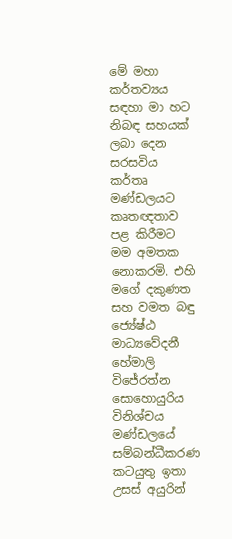මේ මහා කර්තව්‍යය සඳහා මා හට නිබඳ සහයක් ලබා දෙන සරසවිය කර්තෘ මණ්ඩලයට කෘතඥතාව පළ කිරීමට මම අමතක නොකරමි. එහි මගේ දකුණත සහ වමත බඳු ජ්‍යේෂ්ඨ මාධ්‍යවේදනී හේමාලි විජේරත්න සොහොයුරිය විනිශ්චය මණ්ඩලයේ සම්බන්ධීකරණ කටයුතු ඉතා උසස් අයුරින්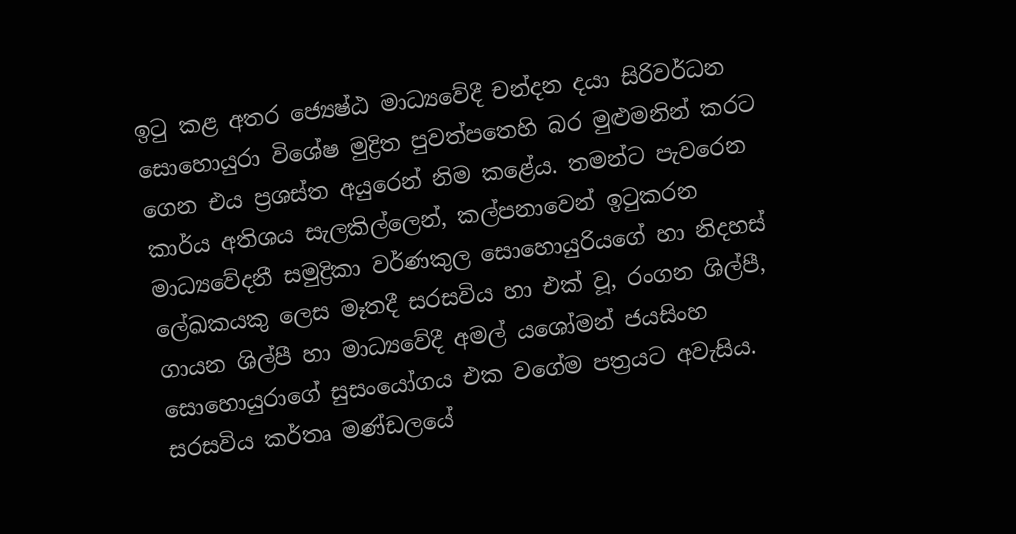ඉටු කළ අතර ජ්‍යෙෂ්ඨ මාධ්‍යවේදී චන්දන දයා සිරිවර්ධන සොහොයුරා විශේෂ මුද්‍රිත පුවත්පතෙහි බර මුළුමනින් කරට ගෙන එය ප්‍රශස්ත අයුරෙන් නිම කළේය. තමන්ට පැවරෙන කාර්ය අතිශය සැලකිල්ලෙන්, කල්පනාවෙන් ඉටුකරන මාධ්‍යවේදනී සමුද්‍රිකා වර්ණකුල සොහොයුරියගේ හා නිදහස් ලේඛකයකු ලෙස මෑතදී සරසවිය හා එක් වූ, රංගන ශිල්පී, ගායන ශිල්පී හා මාධ්‍යවේදී අමල් යශෝමන් ජයසිංහ සොහොයුරාගේ සුසංයෝගය එක වගේම පත්‍රයට අවැසිය. සරසවිය කර්තෘ මණ්ඩලයේ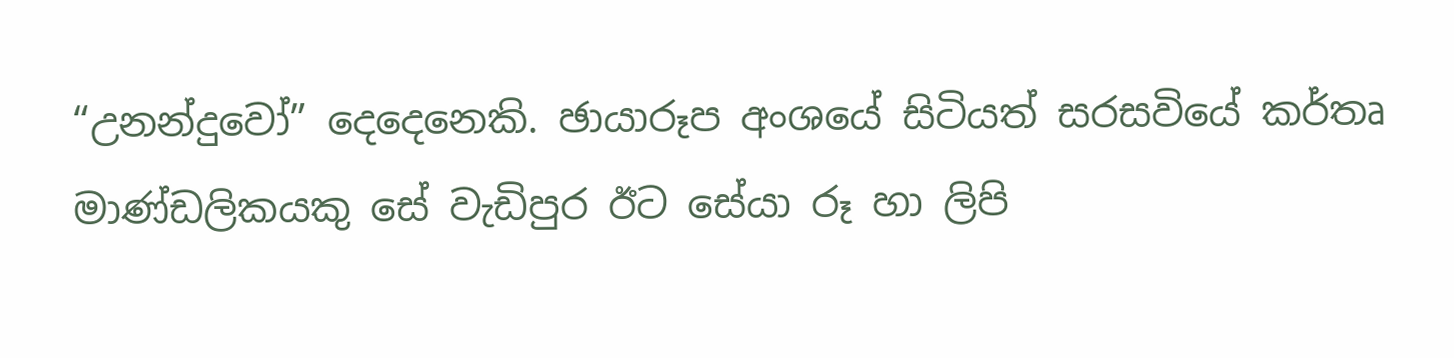“උනන්දුවෝ” දෙදෙනෙකි. ඡායාරූප අංශයේ සිටියත් සරසවියේ කර්තෘ මාණ්ඩලිකයකු සේ වැඩිපුර ඊට සේයා රූ හා ලිපි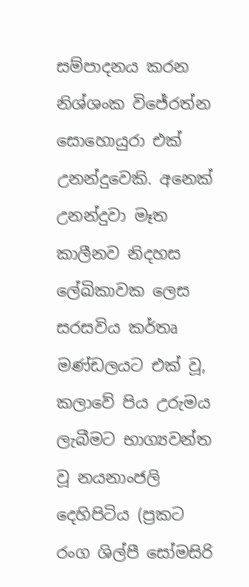සම්පාදනය කරන නිශ්ශංක විජේරත්න සොහොයුරා එක් උනන්දුවෙකි. අනෙක් උනන්දුවා මෑත කාලීනව නිදහස ලේඛිකාවක ලෙස සරසවිය කර්තෘ මණ්ඩලයට එක් වූ, කලාවේ පිය උරුමය ලැබීමට භාග්‍යවන්ත වූ නයනාංජලි දෙහිපිටිය (ප්‍රකට රංග ශිල්පී සෝමසිරි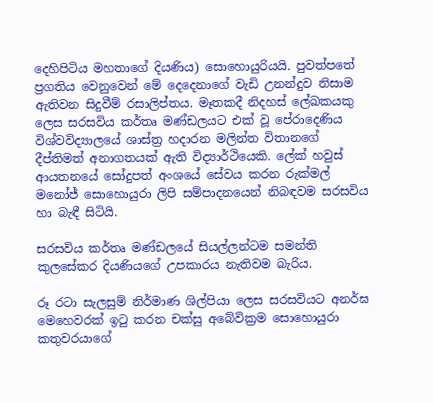දෙහිපිටිය මහතාගේ දියණිය) සොහොයුරියයි. පුවත්පතේ ප්‍රගතිය වෙනුවෙන් මේ දෙදෙනාගේ වැඩි උනන්දුව නිසාම ඇතිවන සිදුවීම් රසාලිප්තය. මෑතකදී නිදහස් ලේඛකයකු ලෙස සරසවිය කර්තෘ මණ්ඩලයට එක් වූ පේරාදෙණිය විශ්වවිද්‍යාලයේ ශාස්ත්‍ර හදාරන මලින්ත විතානගේ දීප්තිමත් අනාගතයක් ඇති විද්‍යාර්ථියෙකි. ලේක් හවුස් ආයතනයේ සෝදුපත් අංශයේ සේවය කරන රුක්මල් මනෝජ් සොහොයුරා ලිපි සම්පාදනයෙන් නිබඳවම සරසවිය හා බැඳී සිටියි.

සරසවිය කර්තෘ මණ්ඩලයේ සියල්ලන්ටම සමන්ති කුලසේකර දියණියගේ උපකාරය නැතිවම බැරිය.

රූ රටා සැලසුම් නිර්මාණ ශිල්පියා ලෙස සරසවියට අනර්ඝ මෙහෙවරක් ඉටු කරන චක්සු අබේවික්‍රම සොහොයුරා කතුවරයාගේ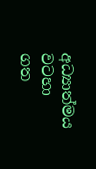අධ්‍යාත්මය වටහා ගත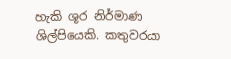හැකි ශූර නිර්මාණ ශිල්පියෙකි. කතුවරයා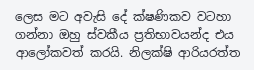ලෙස මට අවැසි දේ ක්ෂණිකව වටහා ගන්නා ඔහු ස්වකීය ප්‍රතිභාවයන්ද එය ආලෝකවත් කරයි. නිලක්ෂි ආරියරත්ත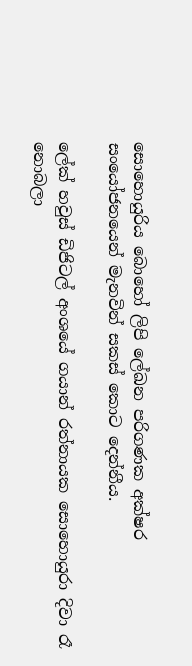සොහොයුරිය බොහෝ ලිපි ලේඛන පරිගණක අක්ෂර සංයෝජනයෙන් මැනවින් සකස් කොට දෙන්නීය.

ලේක් හවුස් ඩිජිටල් අංශයේ ගයාන් රත්නායක සොහොයුරා දිවා රෑ නොබලා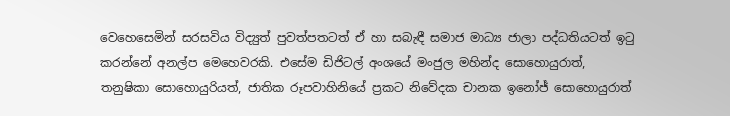වෙහෙසෙමින් සරසවිය විද්‍යුත් පුවත්පතටත් ඒ හා සබැඳී සමාජ මාධ්‍ය ජාලා පද්ධතියටත් ඉටු කරන්නේ අනල්ප මෙහෙවරකි. එසේම ඩිජිටල් අංශයේ මංජුල මහින්ද සොහොයුරාත්, තනුෂිකා සොහොයුරියත්, ජාතික රූපවාහිනියේ ප්‍රකට නිවේදක චානක ඉනෝජ් සොහොයුරාත්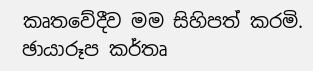කෘතවේදීව මම සිහිපත් කරමි. ඡායාරූප කර්තෘ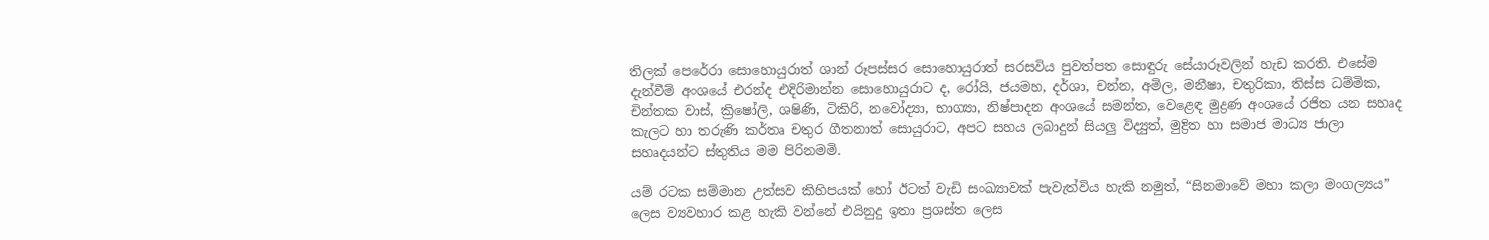තිලක් පෙරේරා සොහොයුරාත් ශාන් රූපස්සර සොහොයුරාත් සරසවිය පුවත්පත සොඳුරු සේයාරූවලින් හැඩ කරති. එසේම දැන්වීම් අංශයේ එරන්ද එදිරිමාන්න සොහොයුරාට ද, රෝයි, ජයමහ, දර්ශා, චන්න, අමිල, මනීෂා, චතුරිකා, තිස්ස ධම්මික, චින්තක වාස්, ක්‍රිෂෝලි, ශෂිණි, ටිකිරි, නවෝද්‍යා, භාග්‍යා, නිෂ්පාදන අංශයේ සමන්ත, වෙළෙඳ මුද්‍රණ අංශයේ රජිත යන සහෘද කැලට හා තරුණි කර්තෘ චතුර ගීතනාත් සොයුරාට, අපට සහය ලබාදුන් සියලු විද්‍යුත්, මුද්‍රිත හා සමාජ මාධ්‍ය ජාලා සහෘදයන්ට ස්තුතිය මම පිරිනමමි.

යම් රටක සම්මාන උත්සව කිහිපයක් හෝ ඊටත් වැඩි සංඛ්‍යාවක් පැවැත්විය හැකි නමුත්, “සිනමාවේ මහා කලා මංගල්‍යය” ලෙස ව්‍යවහාර කළ හැකි වන්නේ එයිනුදු ඉතා ප්‍රශස්ත ලෙස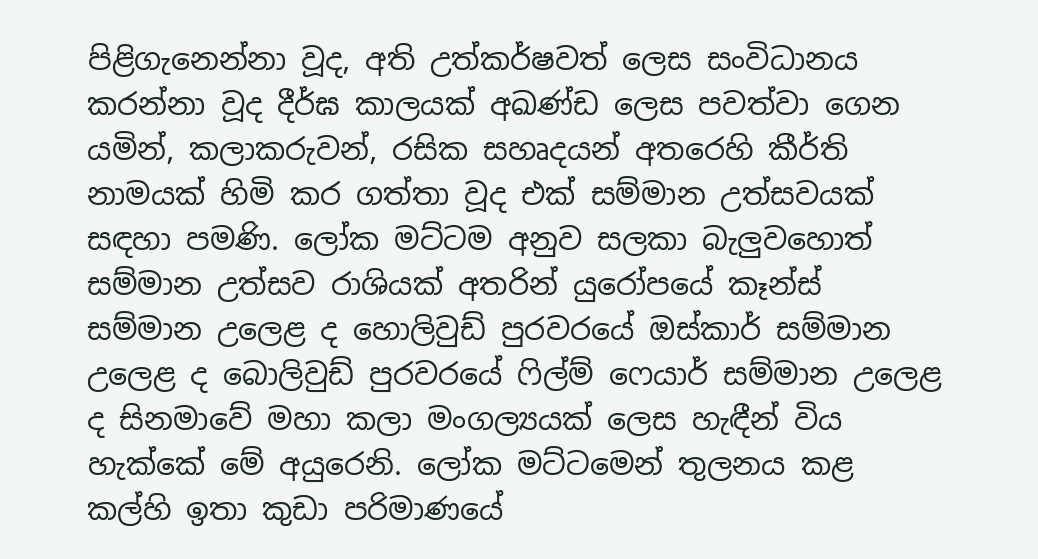පිළිගැනෙන්නා වූද, අති උත්කර්ෂවත් ලෙස සංවිධානය කරන්නා වූද දීර්ඝ කාලයක් අඛණ්ඩ ලෙස පවත්වා ගෙන යමින්, කලාකරුවන්, රසික සහෘදයන් අතරෙහි කීර්ති නාමයක් හිමි කර ගත්තා වූද එක් සම්මාන උත්සවයක් සඳහා පමණි. ලෝක මට්ටම අනුව සලකා බැලුවහොත් සම්මාන උත්සව රාශියක් අතරින් යුරෝපයේ කෑන්ස් සම්මාන උලෙළ ද හොලිවුඩ් පුරවරයේ ඔස්කාර් සම්මාන උලෙළ ද බොලිවුඩ් පුරවරයේ ෆිල්ම් ෆෙයාර් සම්මාන උලෙළ ද සිනමාවේ මහා කලා මංගල්‍යයක් ලෙස හැඳීන් විය හැක්කේ මේ අයුරෙනි. ලෝක මට්ටමෙන් තුලනය කළ කල්හි ඉතා කුඩා පරිමාණයේ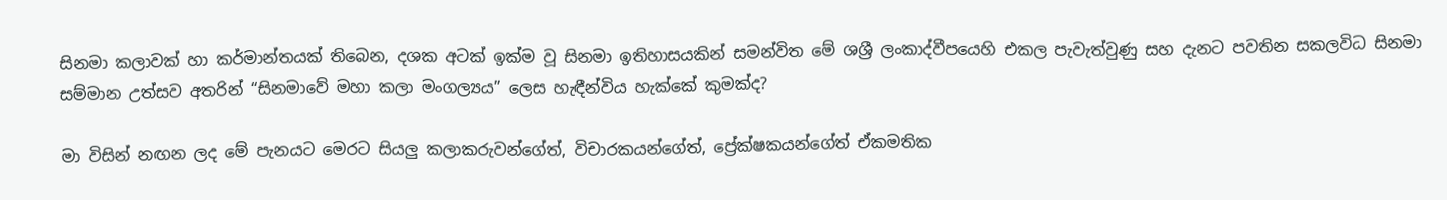සිනමා කලාවක් හා කර්මාන්තයක් තිබෙන, දශක අටක් ඉක්ම වූ සිනමා ඉතිහාසයකින් සමන්විත මේ ශශ්‍රී ලංකාද්වීපයෙහි එකල පැවැත්වුණු සහ දැනට පවතින සකලවිධ සිනමා සම්මාන උත්සව අතරින් “සිනමාවේ මහා කලා මංගල්‍යය” ලෙස හැඳීන්විය හැක්කේ කුමක්ද?

මා විසින් නඟන ලද මේ පැනයට මෙරට සියලු කලාකරුවන්ගේත්, විචාරකයන්ගේත්, ප්‍රේක්ෂකයන්ගේත් ඒකමතික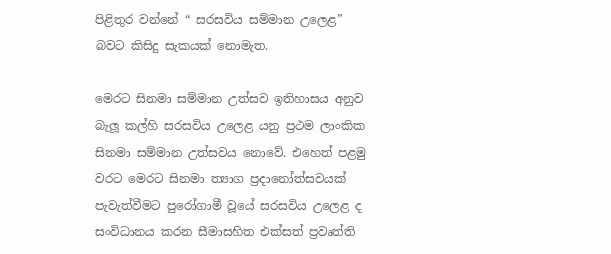පිළිතුර වන්නේ “ සරසවිය සම්මාන උලෙළ” බවට කිසිදු සැකයක් නොමැත.

මෙරට සිනමා සම්මාන උත්සව ඉතිහාසය අනුව බැලූ කල්හි සරසවිය උලෙළ යනු ප්‍රථම ලාංකික සිනමා සම්මාන උත්සවය නොවේ. එහෙත් පළමු වරට මෙරට සිනමා ත්‍යාග ප්‍රදානෝත්සවයක් පැවැත්වීමට පුරෝගාමී වූයේ සරසවිය උලෙළ ද සංවිධානය කරන සීමාසහිත එක්සත් ප්‍රවෘත්ති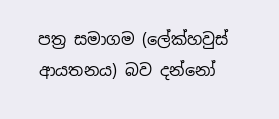පත්‍ර සමාගම (ලේක්හවුස් ආයතනය) බව දන්නෝ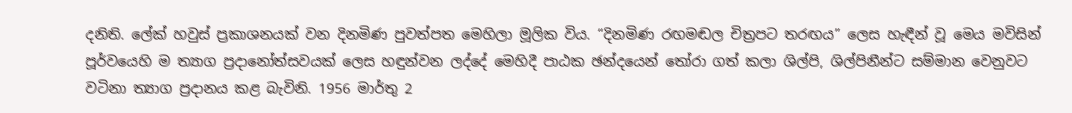දනිති. ලේක් හවුස් ප්‍රකාශනයක් වන දිනමිණ පුවත්පත මෙහිලා මූලික විය. “දිනමිණ රඟමඬල චිත්‍රපට තරඟය” ලෙස හැඳීන් වූ මෙය මවිසින් පූර්වයෙහි ම ත්‍යාග ප්‍රදානෝත්සවයක් ලෙස හඳුන්වන ලද්දේ මෙහිදී පාඨක ඡන්දයෙන් තෝරා ගත් කලා ශිල්පි, ශිල්පිනීන්ට සම්මාන වෙනුවට වටිනා ත්‍යාග ප්‍රදානය කළ බැවිනි. 1956 මාර්තු 2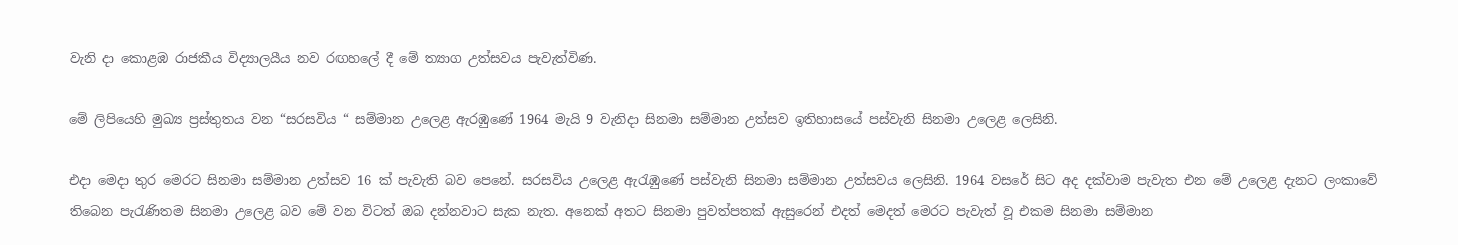වැනි දා කොළඹ රාජකීය විද්‍යාලයීය නව රඟහලේ දී මේ ත්‍යාග උත්සවය පැවැත්විණ.

මේ ලිපියෙහි මුඛ්‍ය ප්‍රස්තුතය වන “සරසවිය “ සම්මාන උලෙළ ඇරඹුණේ 1964 මැයි 9 වැනිදා සිනමා සම්මාන උත්සව ඉතිහාසයේ පස්වැනි සිනමා උලෙළ ලෙසිනි.

එදා මෙදා තුර මෙරට සිනමා සම්මාන උත්සව 16 ක් පැවැති බව පෙනේ. සරසවිය උලෙළ ඇරැඹුණේ පස්වැනි සිනමා සම්මාන උත්සවය ලෙසිනි. 1964 වසරේ සිට අද දක්වාම පැවැත එන මේ උලෙළ දැනට ලංකාවේ තිබෙන පැරැණිතම සිනමා උලෙළ බව මේ වන විටත් ඔබ දන්නවාට සැක නැත. අනෙක් අතට සිනමා පුවත්පතක් ඇසුරෙන් එදත් මෙදත් මෙරට පැවැත් වූ එකම සිනමා සම්මාන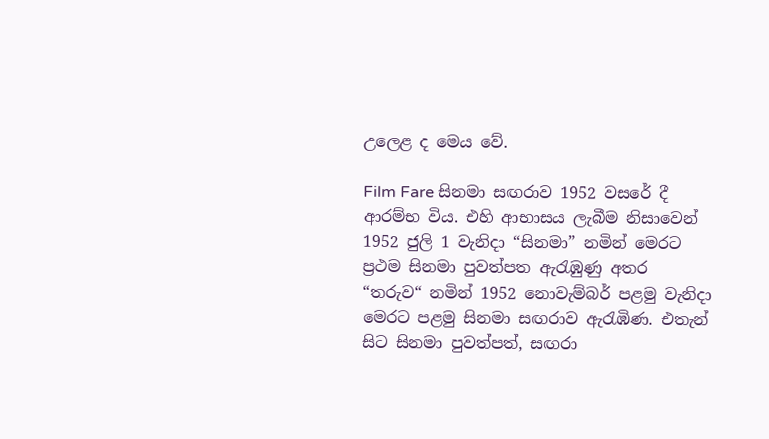උලෙළ ද මෙය වේ.

Film Fare සිනමා සඟරාව 1952 වසරේ දී ආරම්භ විය. එහි ආභාසය ලැබීම නිසාවෙන් 1952 ජුලි 1 වැනිදා “සිනමා” නමින් මෙරට ප්‍රථම සිනමා පුවත්පත ඇරැඹුණු අතර “තරුව“ නමින් 1952 නොවැම්බර් පළමු වැනිදා මෙරට පළමු සිනමා සඟරාව ඇරැඹිණ. එතැන් සිට සිනමා පුවත්පත්, සඟරා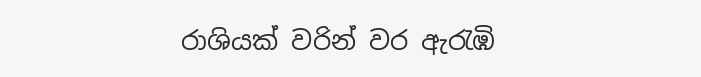රාශියක් වරින් වර ඇරැඹි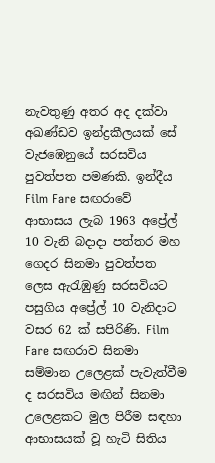නැවතුණු අතර අද දක්වා අඛණ්ඩව ඉන්ද්‍රකීලයක් සේ වැජඹෙනුයේ සරසවිය පුවත්පත පමණකි. ඉන්දීය Film Fare සඟරාවේ ආභාසය ලැබ 1963 අප්‍රේල් 10 වැනි බදාදා පත්තර මහ ගෙදර සිනමා පුවත්පත ලෙස ඇරැඹුණු සරසවියට පසුගිය අප්‍රේල් 10 වැනිදාට වසර 62 ක් සපිරිණි. Film Fare සඟරාව සිනමා සම්මාන උලෙළක් පැවැත්වීම ද සරසවිය මඟින් සිනමා උලෙළකට මුල පිරීම සඳහා ආභාසයක් වූ හැටි සිතිය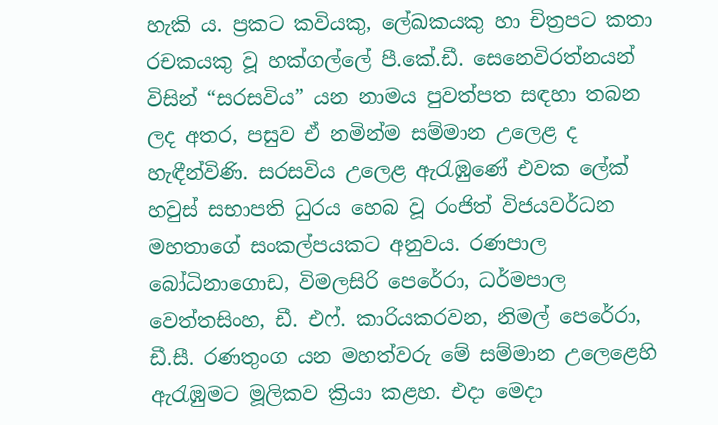හැකි ය. ප්‍රකට කවියකු, ලේඛකයකු හා චිත්‍රපට කතා රචකයකු වූ හක්ගල්ලේ පී.කේ.ඩී. සෙනෙවිරත්නයන් විසින් “සරසවිය” යන නාමය පුවත්පත සඳහා තබන ලද අතර, පසුව ඒ නමින්ම සම්මාන උලෙළ ද හැඳීන්විණි. සරසවිය උලෙළ ඇරැඹුණේ එවක ලේක් හවුස් සභාපති ධුරය හෙබ වූ රංජිත් විජයවර්ධන මහතාගේ සංකල්පයකට අනුවය. රණපාල බෝධිනාගොඩ, විමලසිරි පෙරේරා, ධර්මපාල වෙත්තසිංහ, ඩී. එෆ්. කාරියකරවන, නිමල් පෙරේරා, ඩී.සී. රණතුංග යන මහත්වරු මේ සම්මාන උලෙළෙහි ඇරැඹුමට මූලිකව ක්‍රියා කළහ. එදා මෙදා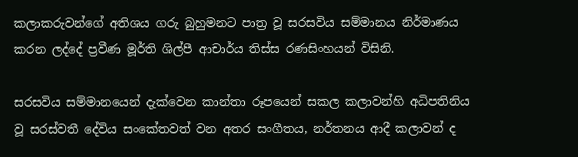කලාකරුවන්ගේ අතිශය ගරු බුහුමනට පාත්‍ර වූ සරසවිය සම්මානය නිර්මාණය කරන ලද්දේ ප්‍රවීණ මූර්ති ශිල්පී ආචාර්ය තිස්ස රණසිංහයන් විසිනි.

සරසවිය සම්මානයෙන් දැක්වෙන කාන්තා රූපයෙන් සකල කලාවන්හි අධිපතිනිය වූ සරස්වතී දේවිය සංකේතවත් වන අතර සංගීතය, නර්තනය ආදී කලාවන් ද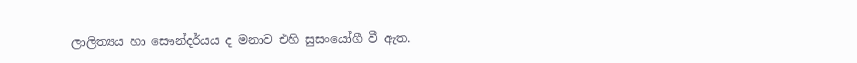ලාලිත්‍යය හා සෞන්දර්යය ද මනාව එහි සුසංයෝගී වී ඇත.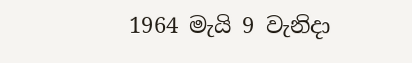1964 මැයි 9 වැනිදා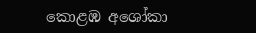කොළඹ අශෝකා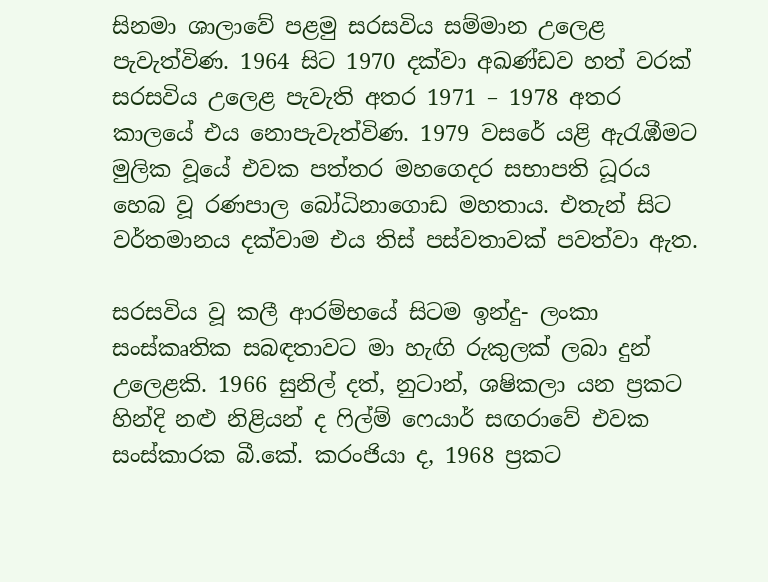සිනමා ශාලාවේ පළමු සරසවිය සම්මාන උලෙළ පැවැත්විණ. 1964 සිට 1970 දක්වා අඛණ්ඩව හත් වරක් සරසවිය උලෙළ පැවැති අතර 1971 – 1978 අතර කාලයේ එය නොපැවැත්විණ. 1979 වසරේ යළි ඇරැඹීමට මුලික වූයේ එවක පත්තර මහගෙදර සභාපති ධූරය හෙබ වූ රණපාල බෝධිනාගොඩ මහතාය. එතැන් සිට වර්තමානය දක්වාම එය තිස් පස්වතාවක් පවත්වා ඇත.

සරසවිය වූ කලී ආරම්භයේ සිටම ඉන්දු- ලංකා සංස්කෘතික සබඳතාවට මා හැඟි රුකුලක් ලබා දුන් උලෙළකි. 1966 සුනිල් දත්, නුටාන්, ශෂිකලා යන ප්‍රකට හින්දි නළු නිළියන් ද ෆිල්ම් ෆෙයාර් සඟරාවේ එවක සංස්කාරක බී.කේ. කරංජියා ද, 1968 ප්‍රකට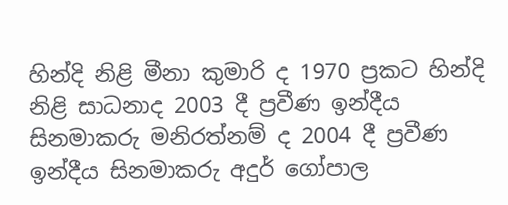හින්දි නිළි මීනා කුමාරි ද 1970 ප්‍රකට හින්දි නිළි සාධනාද 2003 දී ප්‍රවීණ ඉන්දීය සිනමාකරු මනිරත්නම් ද 2004 දී ප්‍රවීණ ඉන්දීය සිනමාකරු අදුර් ගෝපාල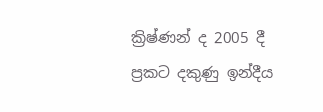ක්‍රිෂ්ණන් ද 2005 දී ප්‍රකට දකුණු ඉන්දීය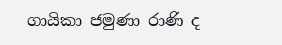ගායිකා ජමුණා රාණි ද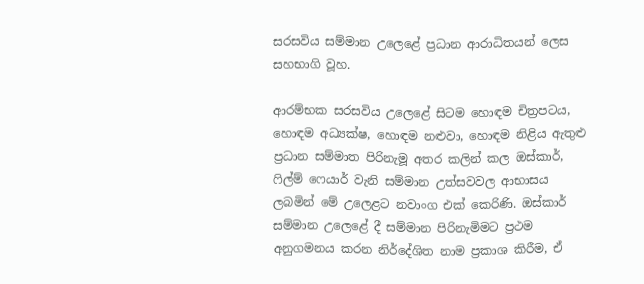සරසවිය සම්මාන උලෙළේ ප්‍රධාන ආරාධිතයන් ලෙස සහභාගි වූහ.

ආරම්භක සරසවිය උලෙළේ සිටම හොඳම චිත්‍රපටය, හොඳම අධ්‍යක්ෂ, හොඳම නළුවා, හොඳම නිළිය ඇතුළු ප්‍රධාන සම්මාත පිරිනැමූ අතර කලින් කල ඔස්කාර්, ෆිල්ම් ෆෙයාර් වැනි සම්මාන උත්සවවල ආභාසය ලබමින් මේ උලෙළට නවාංග එක් කෙරිණි. ඔස්කාර් සම්මාන උලෙළේ දී සම්මාන පිරිනැමිමට ප්‍රථම අනුගමනය කරන නිර්දේශිත නාම ප්‍රකාශ කිරීම, ඒ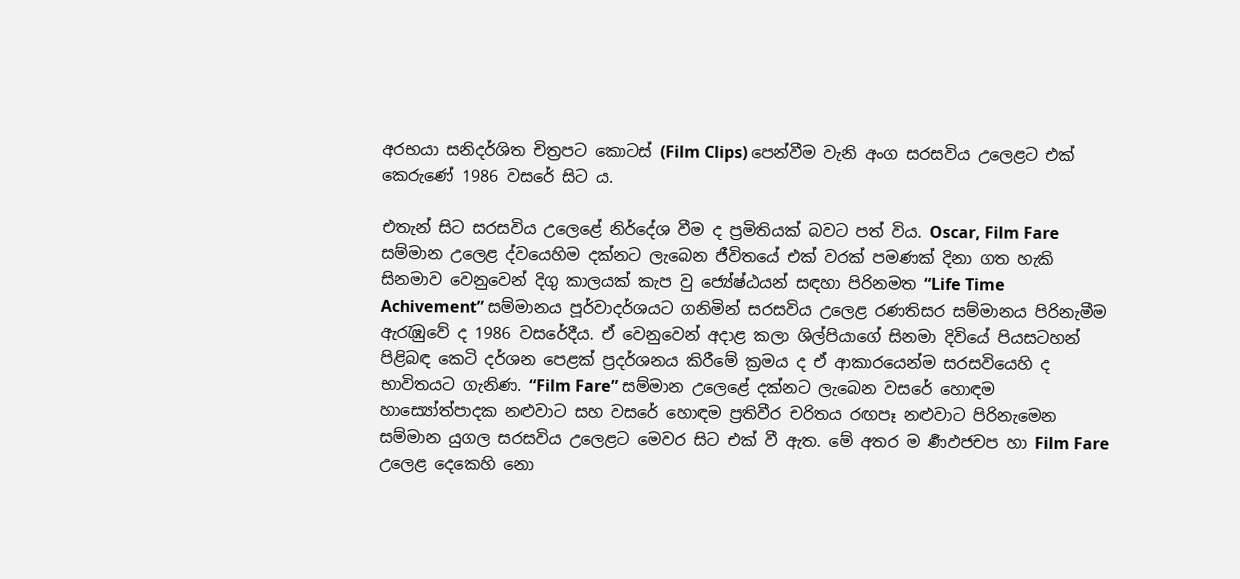අරභයා සනිදර්ශිත චිත්‍රපට කොටස් (Film Clips) පෙන්වීම වැනි අංග සරසවිය උලෙළට එක් කෙරුණේ 1986 වසරේ සිට ය.

එතැන් සිට සරසවිය උලෙළේ නිර්දේශ වීම ද ප්‍රමිතියක් බවට පත් විය. Oscar, Film Fare සම්මාන උලෙළ ද්වයෙහිම දක්නට ලැබෙන ජීවිතයේ එක් වරක් පමණක් දිනා ගත හැකි සිනමාව වෙනුවෙන් දිගු කාලයක් කැප වු ජ්‍යේෂ්ඨයන් සඳහා පිරිනමත “Life Time Achivement” සම්මානය පූර්වාදර්ශයට ගනිමින් සරසවිය උලෙළ රණතිසර සම්මානය පිරිනැමීම ඇරැඹුවේ ද 1986 වසරේදීය. ඒ වෙනුවෙන් අදාළ කලා ශිල්පියාගේ සිනමා දිවියේ පියසටහන් පිළිබඳ කෙටි දර්ශන පෙළක් ප්‍රදර්ශනය කිරීමේ ක්‍රමය ද ඒ ආකාරයෙන්ම සරසවියෙහි ද භාවිතයට ගැනිණ. “Film Fare” සම්මාන උලෙළේ දක්නට ලැබෙන වසරේ හොඳම හාස්‍යෝත්පාදක නළුවාට සහ වසරේ හොඳම ප්‍රතිවීර චරිතය රඟපෑ නළුවාට පිරිනැමෙන සම්මාන යුගල සරසවිය උලෙළට මෙවර සිට එක් වී ඇත. මේ අතර ම ර්‍ණඵජචප හා Film Fare උලෙළ දෙකෙහි නො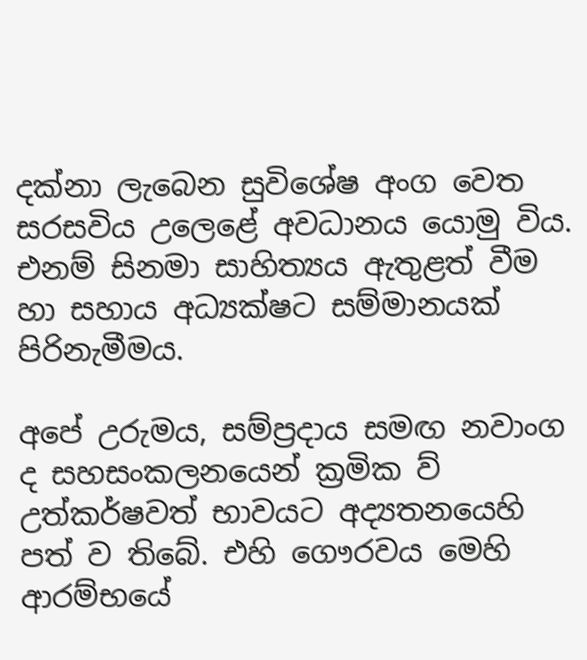දක්නා ලැබෙන සුවිශේෂ අංග වෙත සරසවිය උලෙළේ අවධානය යොමු විය. එනම් සිනමා සාහිත්‍යය ඇතුළත් වීම හා සහාය අධ්‍යක්ෂට සම්මානයක් පිරිනැමීමය.

අපේ උරුමය, සම්ප්‍රදාය සමඟ නවාංග ද සහසංකලනයෙන් ක්‍රමික ව් උත්කර්ෂවත් භාවයට අද්‍යතනයෙහි පත් ව තිබේ. එහි ගෞරවය මෙහි ආරම්භයේ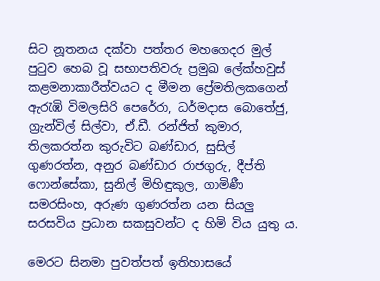සිට නූතනය දක්වා පත්තර මහගෙදර මුල් පුටුව හෙබ වූ සභාපතිවරු ප්‍රමුඛ ලේක්හවුස් කළමනාකාරීත්වයට ද මීමන ප්‍රේමතිලකගෙන් ඇරැඹි විමලසිරි පෙරේරා, ධර්මදාස බොතේජු, ග්‍රැන්විල් සිල්වා, ඒ.ඩී. රන්ජිත් කුමාර, තිලකරත්න කුරුවිට බණ්ඩාර, සුසිල් ගුණරත්න, අනුර බණ්ඩාර රාජගුරු, දීප්ති ෆොන්සේකා, සුනිල් මිහිඳුකුල, ගාමිණී සමරසිංහ, අරුණ ගුණරත්න යන සියලු සරසවිය ප්‍රධාන සකසුවන්ට ද හිමි විය යුතු ය.

මෙරට සිනමා පුවත්පත් ඉතිහාසයේ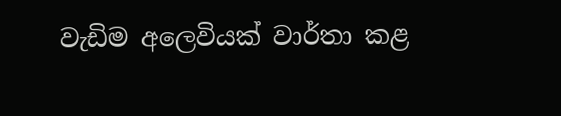වැඩිම අලෙවියක් වාර්තා කළ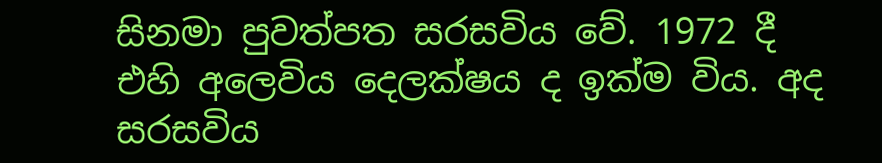සිනමා පුවත්පත සරසවිය වේ. 1972 දී එහි අලෙවිය දෙලක්ෂය ද ඉක්ම විය. අද සරසවිය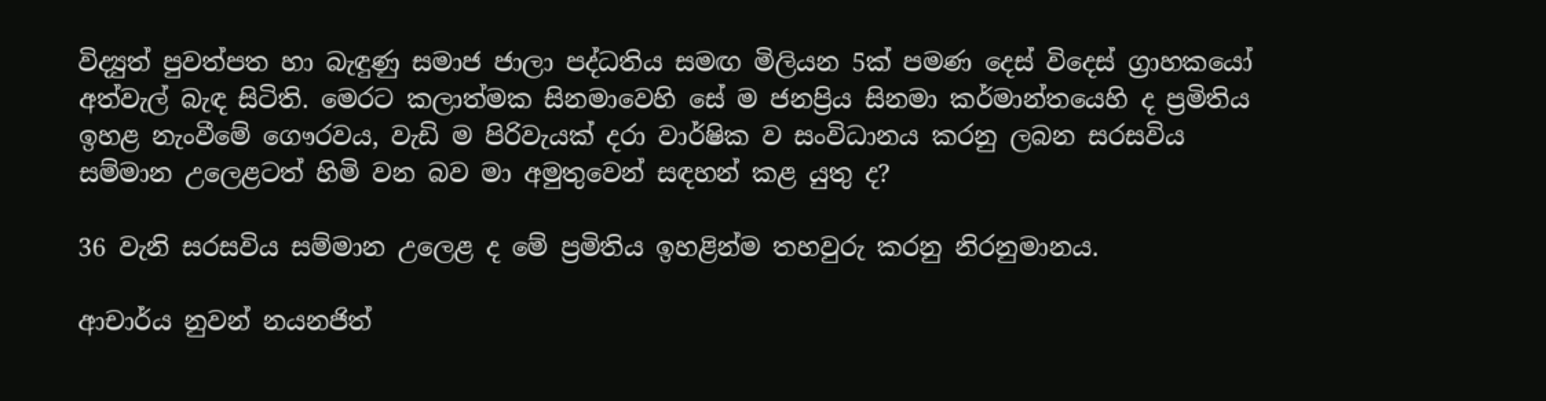විද්‍යුත් පුවත්පත හා බැඳුණු සමාජ ජාලා පද්ධතිය සමඟ මිලියන 5ක් පමණ දෙස් විදෙස් ග්‍රාහකයෝ අත්වැල් බැඳ සිටිති. මෙරට කලාත්මක සිනමාවෙහි සේ ම ජනප්‍රිය සිනමා කර්මාන්තයෙහි ද ප්‍රමිතිය ඉහළ නැංවීමේ ගෞරවය, වැඩි ම පිරිවැයක් දරා වාර්ෂික ව සංවිධානය කරනු ලබන සරසවිය සම්මාන උලෙළටත් හිමි වන බව මා අමුතුවෙන් සඳහන් කළ යුතු ද?

36 වැනි සරසවිය සම්මාන උලෙළ ද මේ ප්‍රමිතිය ඉහළින්ම තහවුරු කරනු නිරනුමානය.

ආචාර්ය නුවන් නයනජිත්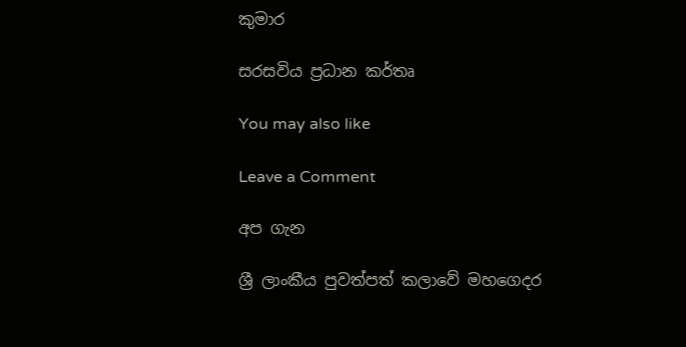කුමාර

සරසවිය ප්‍රධාන කර්තෘ

You may also like

Leave a Comment

අප ගැන

ශ්‍රී ලාංකීය පුවත්පත් කලාවේ මහගෙදර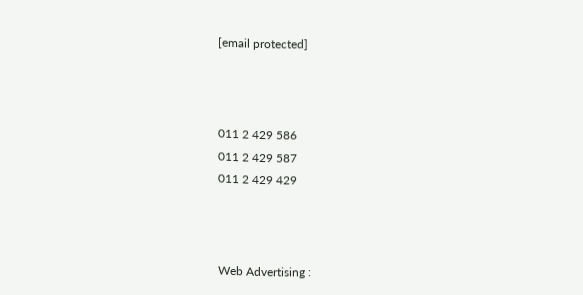[email protected]



011 2 429 586
011 2 429 587
011 2 429 429



Web Advertising :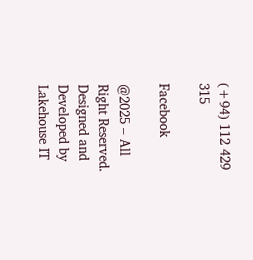(+94) 112 429 315

Facebook

@2025 – All Right Reserved. Designed and Developed by Lakehouse IT